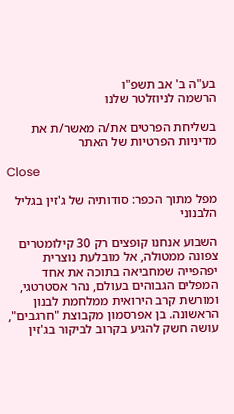בע"ה ב' אב תשפ"ו
הרשמה לניוזלטר שלנו

בשליחת הפרטים את/ה מאשר/ת את מדיניות הפרטיות של האתר

Close

מפל מתוך הכפר: סודותיה של ג'זין בגליל הלבנוני

השבוע אנחנו קופצים רק 30 קילומטרים צפונה ממטולה, אל מובלעת נוצרית יפהפייה שמחביאה בתוכה את אחד המפלים הגבוהים בעולם, נהר אסטרטגי, ומורשת קרב הירואית ממלחמת לבנון הראשונה. בן אפרסמון מקבוצת "חרגבים", עושה חשק להגיע בקרוב לביקור בג'זין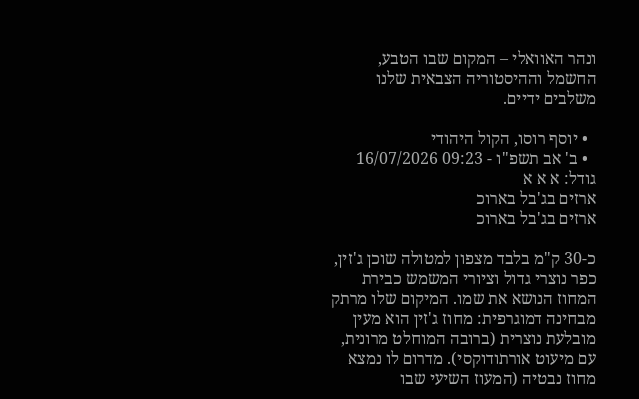ונהר האוואלי – המקום שבו הטבע, החשמל וההיסטוריה הצבאית שלנו משלבים ידיים.

  • יוסף רוסו, הקול היהודי
  • ב' אב תשפ"ו - 09:23 16/07/2026
גודל: א א א
ארזים בג'בל בארוכ
ארזים בג'בל בארוכ

כ-30 ק"מ בלבד מצפון למטולה שוכן ג'זין, כפר נוצרי גדול וציורי המשמש כבירת המחוז הנושא את שמו. המיקום שלו מרתק מבחינה דמוגרפית: מחוז ג'זין הוא מעין מובלעת נוצרית (ברובה המוחלט מרונית, עם מיעוט אורתודוקסי). מדרום לו נמצא מחוז נבטיה (המעוז השיעי שבו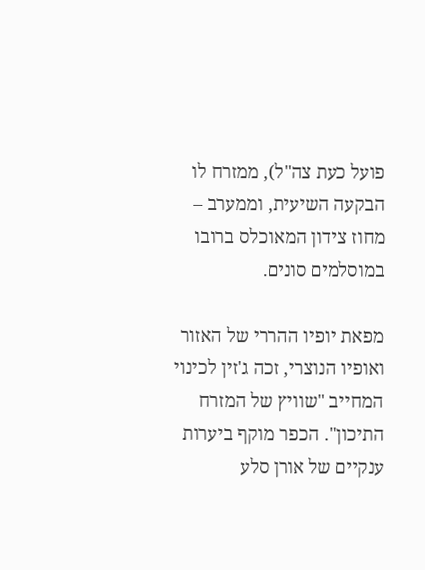פועל כעת צה"ל), ממזרח לו הבקעה השיעית, וממערב – מחוז צידון המאוכלס ברובו במוסלמים סונים.

מפאת יופיו ההררי של האזור ואופיו הנוצרי, זכה ג'זין לכינוי המחייב "שוויץ של המזרח התיכון". הכפר מוקף ביערות ענקיים של אורן סלע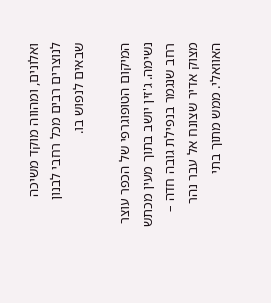ואלונים, ומהווה מוקד משיכה לנוצרים רבים מכל רחבי לבנון שבאים לנפוש בו.

המיקום הטופוגרפי של הכפר עוצר נשימה. ג'זין יושב בתוך מעין מכתש רחב שנגמר בנפילת גובה חדה – מצוק אדיר שצונח אל עבר נהר האוואלי. ממש מתוך בתי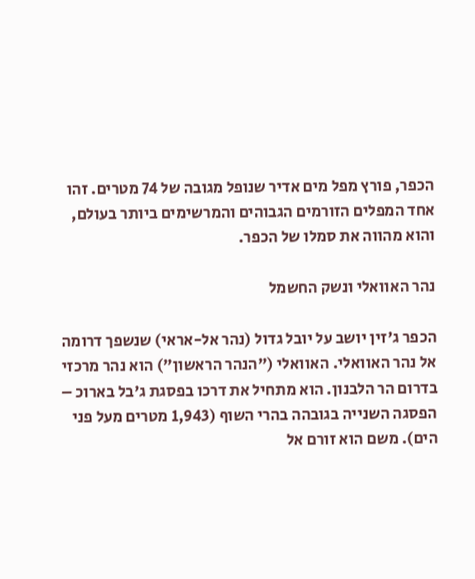הכפר, פורץ מפל מים אדיר שנופל מגובה של 74 מטרים. זהו אחד המפלים הזורמים הגבוהים והמרשימים ביותר בעולם, והוא מהווה את סמלו של הכפר.

נהר האוואלי ונשק החשמל

הכפר ג'זין יושב על יובל גדול (נהר אל-אראי) שנשפך דרומה אל נהר האוואלי. האוואלי ("הנהר הראשון") הוא נהר מרכזי בדרום הר הלבנון. הוא מתחיל את דרכו בפסגת ג'בל בארוכ – הפסגה השנייה בגובהה בהרי השוף (1,943 מטרים מעל פני הים). משם הוא זורם אל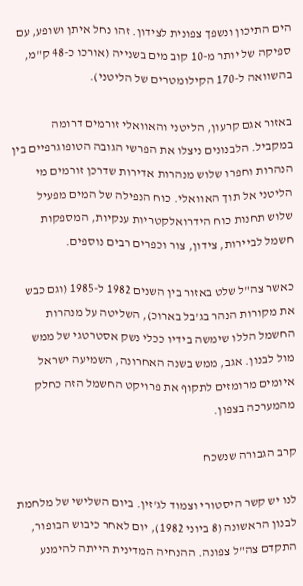הים התיכון ונשפך צפונית לצידון. זהו נחל איתן ושופע, עם ספיקה של יותר מ-10 קוב מים בשנייה (אורכו כ-48 ק"מ, בהשוואה ל-170 הקילומטרים של הליטני).

באזור אגם קרעון, הליטני והאוואלי זורמים דרומה במקביל. הלבנונים ניצלו את הפרשי הגובה הטופוגרפיים בין הנהרות וחפרו שלוש מנהרות אדירות שדרכן זורמים מי הליטני אל תוך האוואלי. כוח הנפילה של המים מפעיל שלוש תחנות כוח הידרואלקטריות ענקיות, המספקות חשמל לביירות, צידון, צור וכפרים רבים נוספים.

כאשר צה"ל שלט באזור בין השנים 1982 ל-1985 (וגם כבש את מקורות הנהר בג'בל בארוכ), השליטה על מנהרות החשמל הללו שימשה בידיו ככלי נשק אסטרטגי של ממש מול לבנון. אגב, ממש בשנה האחרונה, השמיעה ישראל איומים מרומזים לתקוף את פרויקט החשמל הזה כחלק מהמערכה בצפון.

קרב הגבורה שנשכח

לנו יש קשר היסטורי וצמוד לג'זין. ביום השלישי של מלחמת לבנון הראשונה (8 ביוני 1982), יום לאחר כיבוש הבופור, התקדם צה"ל צפונה. ההנחיה המדינית הייתה להימנע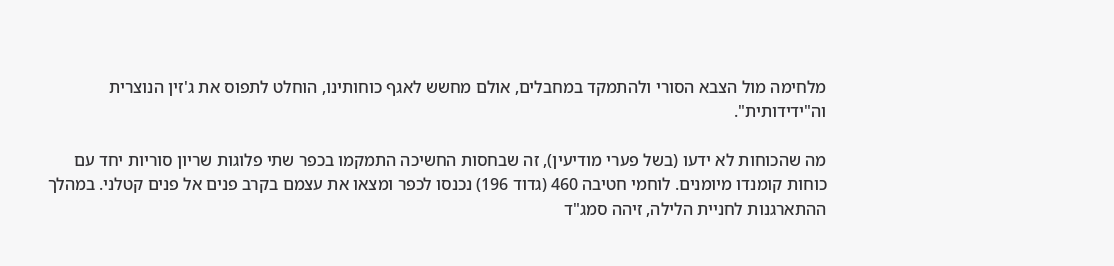מלחימה מול הצבא הסורי ולהתמקד במחבלים, אולם מחשש לאגף כוחותינו, הוחלט לתפוס את ג'זין הנוצרית וה"ידידותית".

מה שהכוחות לא ידעו (בשל פערי מודיעין), זה שבחסות החשיכה התמקמו בכפר שתי פלוגות שריון סוריות יחד עם כוחות קומנדו מיומנים. לוחמי חטיבה 460 (גדוד 196) נכנסו לכפר ומצאו את עצמם בקרב פנים אל פנים קטלני. במהלך ההתארגנות לחניית הלילה, זיהה סמג"ד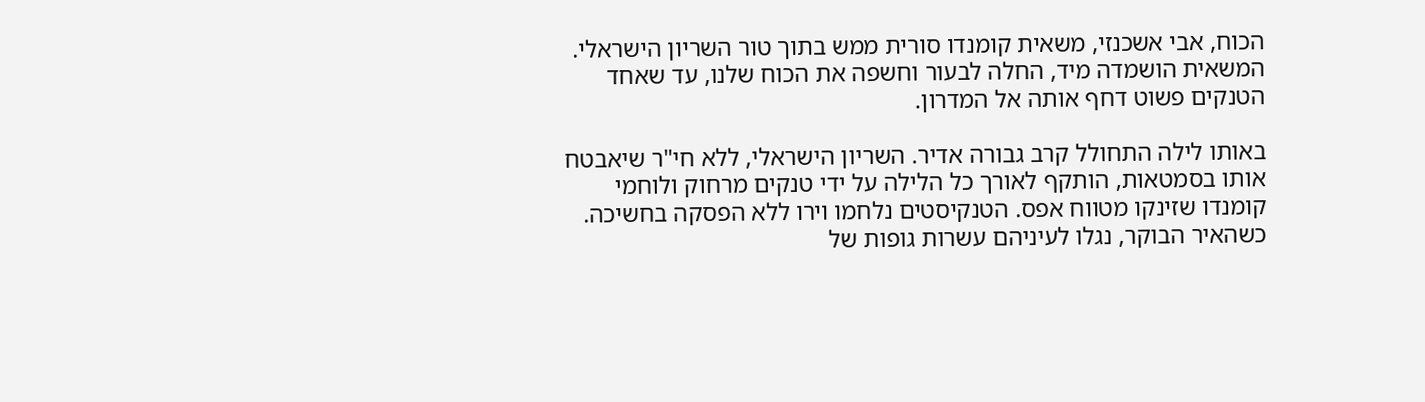הכוח, אבי אשכנזי, משאית קומנדו סורית ממש בתוך טור השריון הישראלי. המשאית הושמדה מיד, החלה לבעור וחשפה את הכוח שלנו, עד שאחד הטנקים פשוט דחף אותה אל המדרון.

באותו לילה התחולל קרב גבורה אדיר. השריון הישראלי, ללא חי"ר שיאבטח אותו בסמטאות, הותקף לאורך כל הלילה על ידי טנקים מרחוק ולוחמי קומנדו שזינקו מטווח אפס. הטנקיסטים נלחמו וירו ללא הפסקה בחשיכה. כשהאיר הבוקר, נגלו לעיניהם עשרות גופות של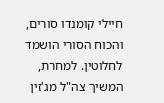חיילי קומנדו סורים, והכוח הסורי הושמד לחלוטין. למחרת, המשיך צה"ל מג'זין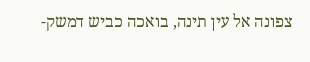צפונה אל עין תינה, בואכה כביש דמשק-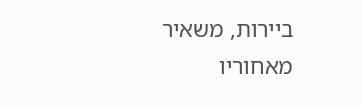ביירות, משאיר מאחוריו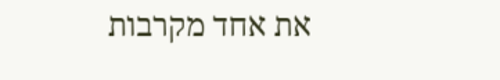את אחד מקרבות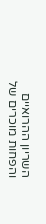השריון ההרואיים והפחות מוכרים של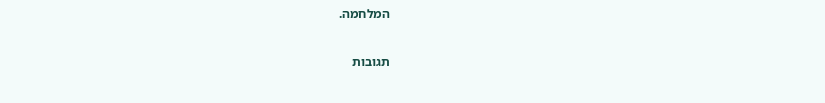המלחמה.

תגובות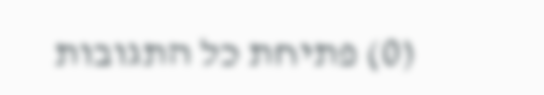(0) פתיחת כל התגובות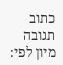כתוב תגובה
מיון לפי: